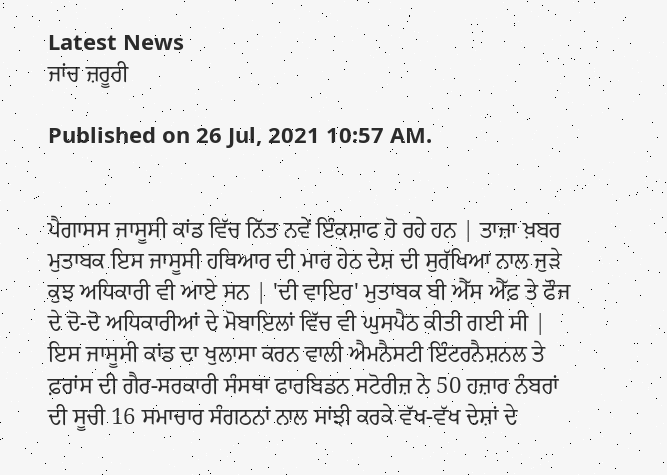Latest News
ਜਾਂਚ ਜ਼ਰੂਰੀ

Published on 26 Jul, 2021 10:57 AM.


ਪੈਗਾਸਸ ਜਾਸੂਸੀ ਕਾਂਡ ਵਿੱਚ ਨਿੱਤ ਨਵੇਂ ਇੰਕਸ਼ਾਫ ਹੋ ਰਹੇ ਹਨ | ਤਾਜ਼ਾ ਖ਼ਬਰ ਮੁਤਾਬਕ ਇਸ ਜਾਸੂਸੀ ਹਥਿਆਰ ਦੀ ਮਾਰ ਹੇਠ ਦੇਸ਼ ਦੀ ਸੁਰੱਖਿਆ ਨਾਲ ਜੁੜੇ ਕੁਝ ਅਧਿਕਾਰੀ ਵੀ ਆਏ ਸਨ | 'ਦੀ ਵਾਇਰ' ਮੁਤਾਬਕ ਬੀ ਐੱਸ ਐੱਫ਼ ਤੇ ਫੌਜ ਦੇ ਦੋ-ਦੋ ਅਧਿਕਾਰੀਆਂ ਦੇ ਮੋਬਾਇਲਾਂ ਵਿੱਚ ਵੀ ਘੁਸਪੈਠ ਕੀਤੀ ਗਈ ਸੀ | ਇਸ ਜਾਸੂਸੀ ਕਾਂਡ ਦਾ ਖੁਲਾਸਾ ਕਰਨ ਵਾਲੀ ਐਮਨੈਸਟੀ ਇੰਟਰਨੈਸ਼ਨਲ ਤੇ ਫ਼ਰਾਂਸ ਦੀ ਗੈਰ-ਸਰਕਾਰੀ ਸੰਸਥਾ ਫਾਰਬਿਡਨ ਸਟੋਰੀਜ਼ ਨੇ 50 ਹਜ਼ਾਰ ਨੰਬਰਾਂ ਦੀ ਸੂਚੀ 16 ਸਮਾਚਾਰ ਸੰਗਠਨਾਂ ਨਾਲ ਸਾਂਝੀ ਕਰਕੇ ਵੱਖ-ਵੱਖ ਦੇਸ਼ਾਂ ਦੇ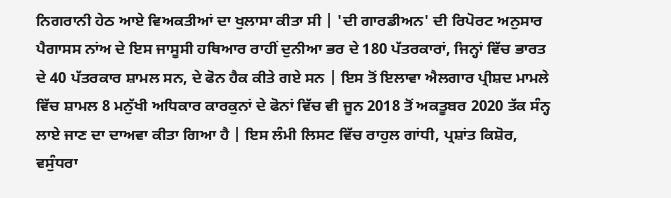ਨਿਗਰਾਨੀ ਹੇਠ ਆਏ ਵਿਅਕਤੀਆਂ ਦਾ ਖੁਲਾਸਾ ਕੀਤਾ ਸੀ | 'ਦੀ ਗਾਰਡੀਅਨ' ਦੀ ਰਿਪੋਰਟ ਅਨੁਸਾਰ ਪੈਗਾਸਸ ਨਾਂਅ ਦੇ ਇਸ ਜਾਸੂਸੀ ਹਥਿਆਰ ਰਾਹੀਂ ਦੁਨੀਆ ਭਰ ਦੇ 180 ਪੱਤਰਕਾਰਾਂ, ਜਿਨ੍ਹਾਂ ਵਿੱਚ ਭਾਰਤ ਦੇ 40 ਪੱਤਰਕਾਰ ਸ਼ਾਮਲ ਸਨ, ਦੇ ਫੋਨ ਹੈਕ ਕੀਤੇ ਗਏ ਸਨ | ਇਸ ਤੋਂ ਇਲਾਵਾ ਐਲਗਾਰ ਪ੍ਰੀਸ਼ਦ ਮਾਮਲੇ ਵਿੱਚ ਸ਼ਾਮਲ 8 ਮਨੁੱਖੀ ਅਧਿਕਾਰ ਕਾਰਕੁਨਾਂ ਦੇ ਫੋਨਾਂ ਵਿੱਚ ਵੀ ਜੂਨ 2018 ਤੋਂ ਅਕਤੂਬਰ 2020 ਤੱਕ ਸੰਨ੍ਹ ਲਾਏ ਜਾਣ ਦਾ ਦਾਅਵਾ ਕੀਤਾ ਗਿਆ ਹੈ | ਇਸ ਲੰਮੀ ਲਿਸਟ ਵਿੱਚ ਰਾਹੁਲ ਗਾਂਧੀ, ਪ੍ਰਸ਼ਾਂਤ ਕਿਸ਼ੋਰ, ਵਸੁੰਧਰਾ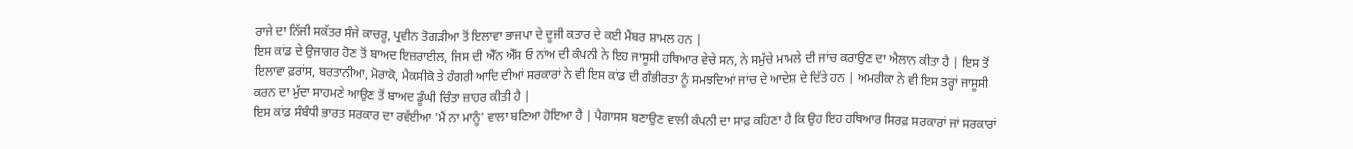ਰਾਜੇ ਦਾ ਨਿੱਜੀ ਸਕੱਤਰ ਸੰਜੇ ਕਾਚਰੂ, ਪ੍ਰਵੀਨ ਤੋਗੜੀਆ ਤੋਂ ਇਲਾਵਾ ਭਾਜਪਾ ਦੇ ਦੂਜੀ ਕਤਾਰ ਦੇ ਕਈ ਮੈਂਬਰ ਸ਼ਾਮਲ ਹਨ |
ਇਸ ਕਾਂਡ ਦੇ ਉਜਾਗਰ ਹੋਣ ਤੋਂ ਬਾਅਦ ਇਜ਼ਰਾਈਲ, ਜਿਸ ਦੀ ਐੱਨ ਐੱਸ ਓ ਨਾਂਅ ਦੀ ਕੰਪਨੀ ਨੇ ਇਹ ਜਾਸੂਸੀ ਹਥਿਆਰ ਵੇਚੇ ਸਨ, ਨੇ ਸਮੁੱਚੇ ਮਾਮਲੇ ਦੀ ਜਾਂਚ ਕਰਾਉਣ ਦਾ ਐਲਾਨ ਕੀਤਾ ਹੈ | ਇਸ ਤੋਂ ਇਲਾਵਾ ਫ਼ਰਾਂਸ, ਬਰਤਾਨੀਆ, ਮੋਰਾਕੋ, ਮੈਕਸੀਕੋ ਤੇ ਹੰਗਰੀ ਆਦਿ ਦੀਆਂ ਸਰਕਾਰਾਂ ਨੇ ਵੀ ਇਸ ਕਾਂਡ ਦੀ ਗੰਭੀਰਤਾ ਨੂੰ ਸਮਝਦਿਆਂ ਜਾਂਚ ਦੇ ਆਦੇਸ਼ ਦੇ ਦਿੱਤੇ ਹਨ | ਅਮਰੀਕਾ ਨੇ ਵੀ ਇਸ ਤਰ੍ਹਾਂ ਜਾਸੂਸੀ ਕਰਨ ਦਾ ਮੁੱਦਾ ਸਾਹਮਣੇ ਆਉਣ ਤੋਂ ਬਾਅਦ ਡੂੰਘੀ ਚਿੰਤਾ ਜ਼ਾਹਰ ਕੀਤੀ ਹੈ |
ਇਸ ਕਾਂਡ ਸੰਬੰਧੀ ਭਾਰਤ ਸਰਕਾਰ ਦਾ ਰਵੱਈਆ 'ਮੈਂ ਨਾ ਮਾਨੂੰ' ਵਾਲਾ ਬਣਿਆ ਹੋਇਆ ਹੈ | ਪੈਗਾਸਸ ਬਣਾਉਣ ਵਾਲੀ ਕੰਪਨੀ ਦਾ ਸਾਫ਼ ਕਹਿਣਾ ਹੈ ਕਿ ਉਹ ਇਹ ਹਥਿਆਰ ਸਿਰਫ਼ ਸਰਕਾਰਾਂ ਜਾਂ ਸਰਕਾਰਾਂ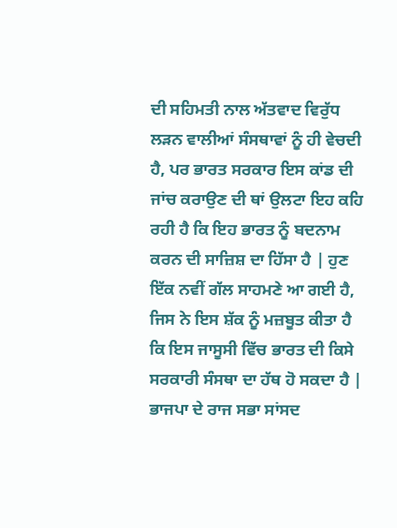ਦੀ ਸਹਿਮਤੀ ਨਾਲ ਅੱਤਵਾਦ ਵਿਰੁੱਧ ਲੜਨ ਵਾਲੀਆਂ ਸੰਸਥਾਵਾਂ ਨੂੰ ਹੀ ਵੇਚਦੀ ਹੈ, ਪਰ ਭਾਰਤ ਸਰਕਾਰ ਇਸ ਕਾਂਡ ਦੀ ਜਾਂਚ ਕਰਾਉਣ ਦੀ ਥਾਂ ਉਲਟਾ ਇਹ ਕਹਿ ਰਹੀ ਹੈ ਕਿ ਇਹ ਭਾਰਤ ਨੂੰ ਬਦਨਾਮ ਕਰਨ ਦੀ ਸਾਜ਼ਿਸ਼ ਦਾ ਹਿੱਸਾ ਹੈ | ਹੁਣ ਇੱਕ ਨਵੀਂ ਗੱਲ ਸਾਹਮਣੇ ਆ ਗਈ ਹੈ, ਜਿਸ ਨੇ ਇਸ ਸ਼ੱਕ ਨੂੰ ਮਜ਼ਬੂਤ ਕੀਤਾ ਹੈ ਕਿ ਇਸ ਜਾਸੂਸੀ ਵਿੱਚ ਭਾਰਤ ਦੀ ਕਿਸੇ ਸਰਕਾਰੀ ਸੰਸਥਾ ਦਾ ਹੱਥ ਹੋ ਸਕਦਾ ਹੈ | ਭਾਜਪਾ ਦੇ ਰਾਜ ਸਭਾ ਸਾਂਸਦ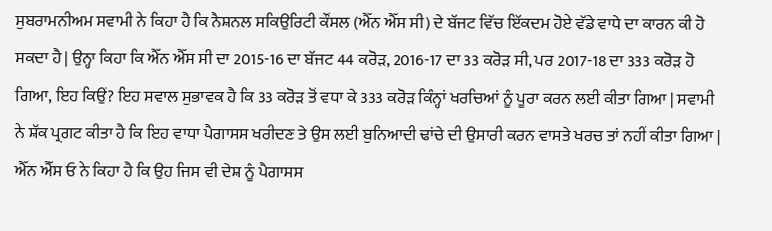ਸੁਬਰਾਮਨੀਅਮ ਸਵਾਮੀ ਨੇ ਕਿਹਾ ਹੈ ਕਿ ਨੈਸ਼ਨਲ ਸਕਿਉਰਿਟੀ ਕੌਂਸਲ (ਐੱਨ ਐੱਸ ਸੀ) ਦੇ ਬੱਜਟ ਵਿੱਚ ਇੱਕਦਮ ਹੋਏ ਵੱਡੇ ਵਾਧੇ ਦਾ ਕਾਰਨ ਕੀ ਹੋ ਸਕਦਾ ਹੈ | ਉਨ੍ਹਾ ਕਿਹਾ ਕਿ ਐੱਨ ਐੱਸ ਸੀ ਦਾ 2015-16 ਦਾ ਬੱਜਟ 44 ਕਰੋੜ, 2016-17 ਦਾ 33 ਕਰੋੜ ਸੀ, ਪਰ 2017-18 ਦਾ 333 ਕਰੋੜ ਹੋ ਗਿਆ, ਇਹ ਕਿਉਂ? ਇਹ ਸਵਾਲ ਸੁਭਾਵਕ ਹੈ ਕਿ 33 ਕਰੋੜ ਤੋਂ ਵਧਾ ਕੇ 333 ਕਰੋੜ ਕਿੰਨ੍ਹਾਂ ਖਰਚਿਆਂ ਨੂੰ ਪੂਰਾ ਕਰਨ ਲਈ ਕੀਤਾ ਗਿਆ | ਸਵਾਮੀ ਨੇ ਸ਼ੱਕ ਪ੍ਰਗਟ ਕੀਤਾ ਹੈ ਕਿ ਇਹ ਵਾਧਾ ਪੈਗਾਸਸ ਖਰੀਦਣ ਤੇ ਉਸ ਲਈ ਬੁਨਿਆਦੀ ਢਾਂਚੇ ਦੀ ਉਸਾਰੀ ਕਰਨ ਵਾਸਤੇ ਖਰਚ ਤਾਂ ਨਹੀਂ ਕੀਤਾ ਗਿਆ | ਐੱਨ ਐੱਸ ਓ ਨੇ ਕਿਹਾ ਹੈ ਕਿ ਉਹ ਜਿਸ ਵੀ ਦੇਸ਼ ਨੂੰ ਪੈਗਾਸਸ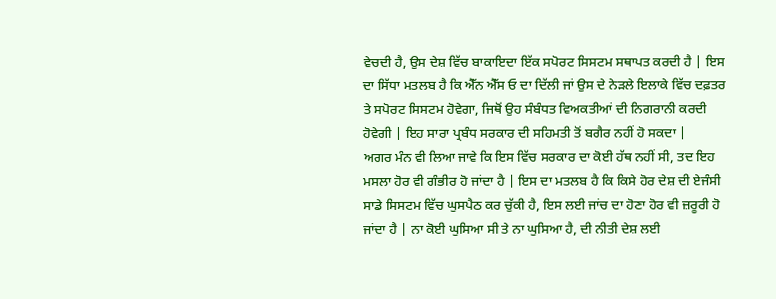ਵੇਚਦੀ ਹੈ, ਉਸ ਦੇਸ਼ ਵਿੱਚ ਬਾਕਾਇਦਾ ਇੱਕ ਸਪੋਰਟ ਸਿਸਟਮ ਸਥਾਪਤ ਕਰਦੀ ਹੈ | ਇਸ ਦਾ ਸਿੱਧਾ ਮਤਲਬ ਹੈ ਕਿ ਐੱਨ ਐੱਸ ਓ ਦਾ ਦਿੱਲੀ ਜਾਂ ਉਸ ਦੇ ਨੇੜਲੇ ਇਲਾਕੇ ਵਿੱਚ ਦਫ਼ਤਰ ਤੇ ਸਪੋਰਟ ਸਿਸਟਮ ਹੋਵੇਗਾ, ਜਿਥੋਂ ਉਹ ਸੰਬੰਧਤ ਵਿਅਕਤੀਆਂ ਦੀ ਨਿਗਰਾਨੀ ਕਰਦੀ ਹੋਵੇਗੀ | ਇਹ ਸਾਰਾ ਪ੍ਰਬੰਧ ਸਰਕਾਰ ਦੀ ਸਹਿਮਤੀ ਤੋਂ ਬਗੈਰ ਨਹੀਂ ਹੋ ਸਕਦਾ |
ਅਗਰ ਮੰਨ ਵੀ ਲਿਆ ਜਾਵੇ ਕਿ ਇਸ ਵਿੱਚ ਸਰਕਾਰ ਦਾ ਕੋਈ ਹੱਥ ਨਹੀਂ ਸੀ, ਤਦ ਇਹ ਮਸਲਾ ਹੋਰ ਵੀ ਗੰਭੀਰ ਹੋ ਜਾਂਦਾ ਹੈ | ਇਸ ਦਾ ਮਤਲਬ ਹੈ ਕਿ ਕਿਸੇ ਹੋਰ ਦੇਸ਼ ਦੀ ਏਜੰਸੀ ਸਾਡੇ ਸਿਸਟਮ ਵਿੱਚ ਘੁਸਪੈਠ ਕਰ ਚੁੱਕੀ ਹੈ, ਇਸ ਲਈ ਜਾਂਚ ਦਾ ਹੋਣਾ ਹੋਰ ਵੀ ਜ਼ਰੂਰੀ ਹੋ ਜਾਂਦਾ ਹੈ | ਨਾ ਕੋਈ ਘੁਸਿਆ ਸੀ ਤੇ ਨਾ ਘੁਸਿਆ ਹੈ, ਦੀ ਨੀਤੀ ਦੇਸ਼ ਲਈ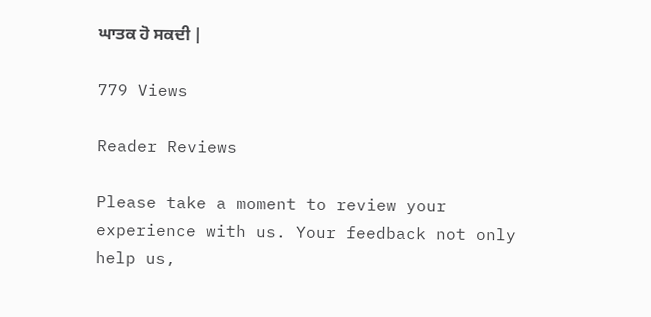ਘਾਤਕ ਹੋ ਸਕਦੀ |

779 Views

Reader Reviews

Please take a moment to review your experience with us. Your feedback not only help us,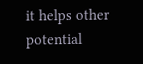it helps other potential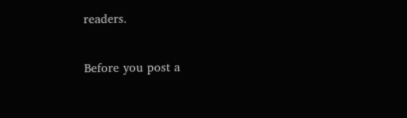readers.


Before you post a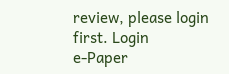review, please login first. Login
e-Paper